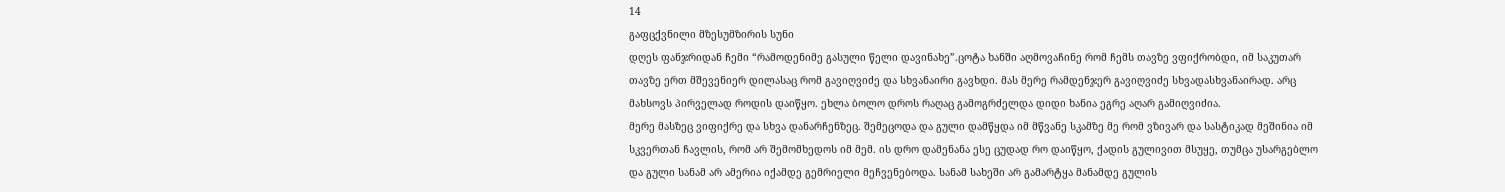14
გაფცქვნილი მზესუმზირის სუნი
დღეს ფანჯრიდან ჩემი “რამოდენიმე გასული წელი დავინახე”.ცოტა ხანში აღმოვაჩინე რომ ჩემს თავზე ვფიქრობდი, იმ საკუთარ თავზე ერთ მშევენიერ დილასაც რომ გავიღვიძე და სხვანაირი გავხდი. მას მერე რამდენჯერ გავიღვიძე სხვადასხვანაირად. არც მახსოვს პირველად როდის დაიწყო. ეხლა ბოლო დროს რაღაც გამოგრძელდა დიდი ხანია ეგრე აღარ გამიღვიძია.
მერე მასზეც ვიფიქრე და სხვა დანარჩენზეც. შემეცოდა და გული დამწყდა იმ მწვანე სკამზე მე რომ ვზივარ და სასტიკად მეშინია იმ სკვერთან ჩავლის, რომ არ შემომხედოს იმ მემ. ის დრო დამენანა ესე ცუდად რო დაიწყო, ქადის გულივით მსუყე, თუმცა უსარგებლო და გული სანამ არ ამერია იქამდე გემრიელი მეჩვენებოდა. სანამ სახეში არ გამარტყა მანამდე გულის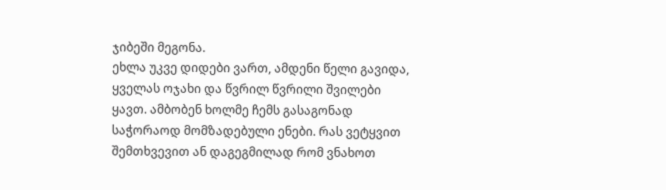ჯიბეში მეგონა.
ეხლა უკვე დიდები ვართ, ამდენი წელი გავიდა, ყველას ოჯახი და წვრილ წვრილი შვილები ყავთ. ამბობენ ხოლმე ჩემს გასაგონად საჭორაოდ მომზადებული ენები. რას ვეტყვით შემთხვევით ან დაგეგმილად რომ ვნახოთ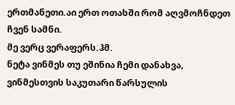ერთმანეთი.აი ერთ ოთახში რომ აღვმოჩნდეთ ჩვენ სამნი.
მე ვერც ვერაფერს.ჰმ.
ნეტა ვინმეს თუ ეშინია ჩემი დანახვა, ვინმესთვის საკუთარი წარსულის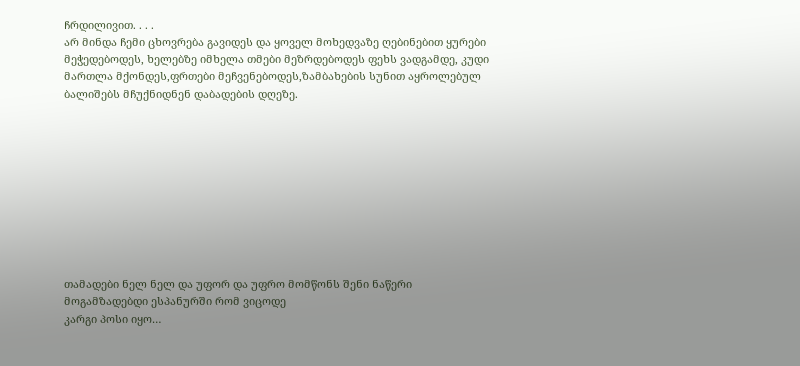ჩრდილივით. . . .
არ მინდა ჩემი ცხოვრება გავიდეს და ყოველ მოხედვაზე ღებინებით ყურები მეჭედებოდეს, ხელებზე იმხელა თმები მეზრდებოდეს ფეხს ვადგამდე, კუდი მართლა მქონდეს,ფრთები მეჩვენებოდეს,ზამბახების სუნით აყროლებულ ბალიშებს მჩუქნიდნენ დაბადების დღეზე.










თამადები ნელ ნელ და უფორ და უფრო მომწონს შენი ნაწერი
მოგამზადებდი ესპანურში რომ ვიცოდე
კარგი პოსი იყო…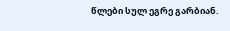წლები სულ ეგრე გარბიან.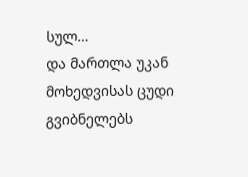სულ…
და მართლა უკან მოხედვისას ცუდი გვიბნელებს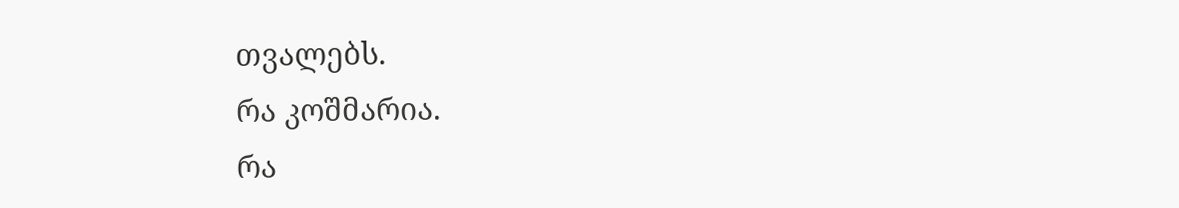თვალებს.
რა კოშმარია.
რა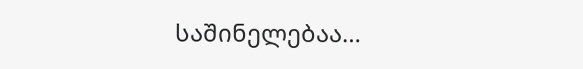საშინელებაა…